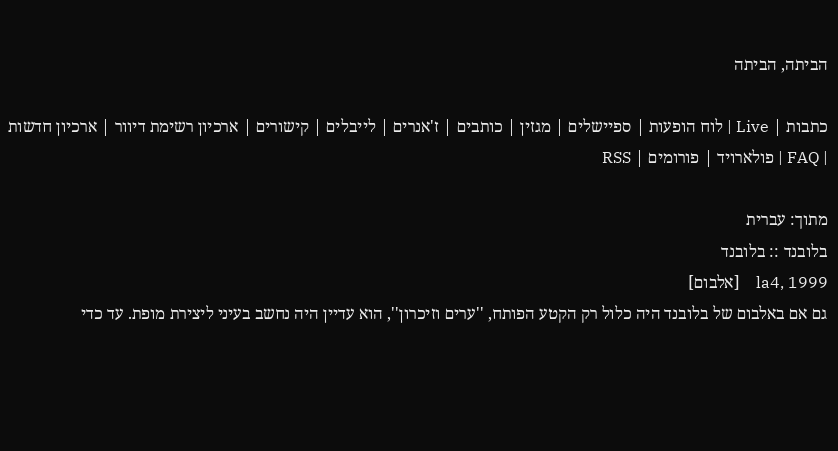הביתה, הביתה

כתבות | Live | לוח הופעות | ספיישלים | מגזין | כותבים | ז'אנרים | לייבלים | קישורים | ארכיון רשימת דיוור | ארכיון חדשות | FAQ | פולארויד | פורומים | RSS

מתוך: עברית
בלובנד :: בלובנד
la4, 1999    [אלבום]
גם אם באלבום של בלובנד היה כלול רק הקטע הפותח, ''ערים וזיכרון'', הוא עדיין היה נחשב בעיני ליצירת מופת. עד כדי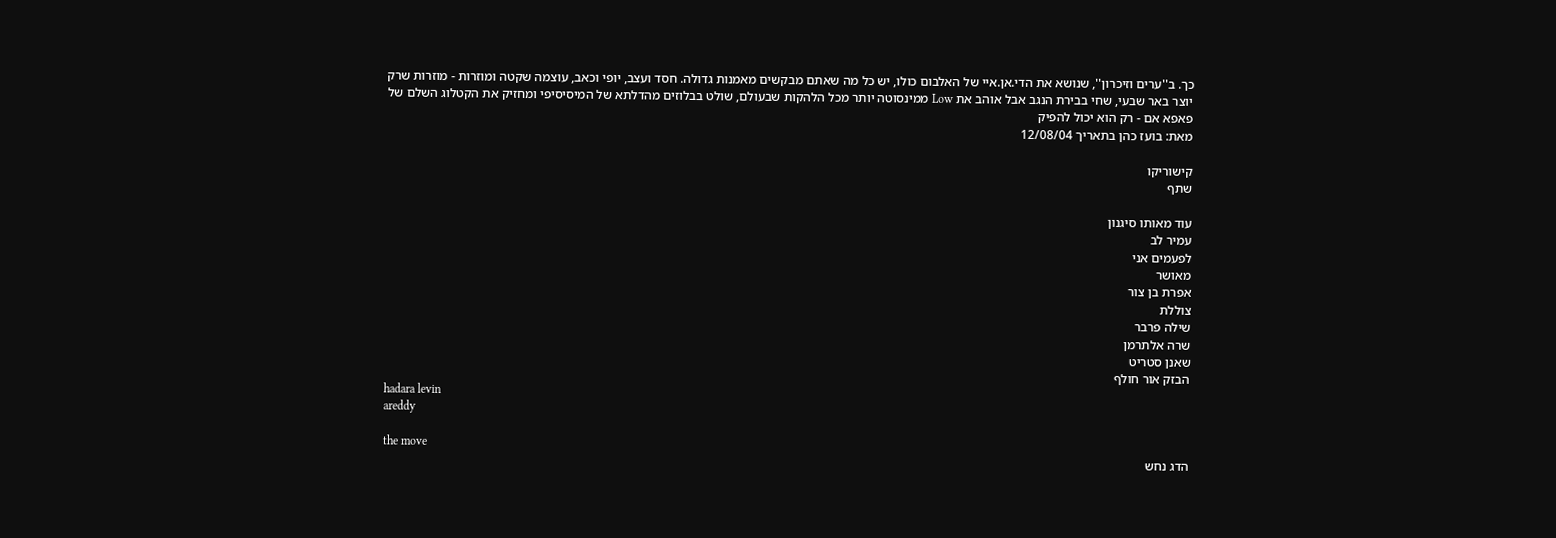כך. ב''ערים וזיכרון'', שנושא את הדי.אן.איי של האלבום כולו, יש כל מה שאתם מבקשים מאמנות גדולה. חסד ועצב, יופי וכאב, עוצמה שקטה ומוזרות - מוזרות שרק יוצר באר שבעי, שחי בבירת הנגב אבל אוהב את Low ממינסוטה יותר מכל הלהקות שבעולם, שולט בבלוזים מהדלתא של המיסיסיפי ומחזיק את הקטלוג השלם של פאפא אם - רק הוא יכול להפיק
מאת: בועז כהן בתאריך 12/08/04

קישוריקו
שתף

עוד מאותו סיגנון
עמיר לב
לפעמים אני
מאושר
אפרת בן צור
צוללת
שילה פרבר
שרה אלתרמן
שאנן סטריט
הבזק אור חולף
hadara levin
areddy

the move
הדג נחש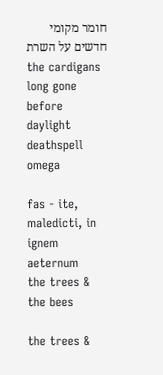חומר מקומי
חדשים על השרת
the cardigans
long gone
before
daylight
deathspell
omega

fas - ite,
maledicti, in
ignem
aeternum
the trees &
the bees

the trees &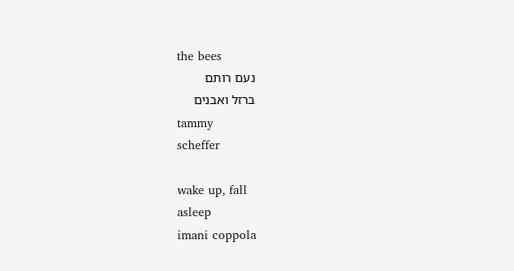the bees
נעם רותם
ברזל ואבנים
tammy
scheffer

wake up, fall
asleep
imani coppola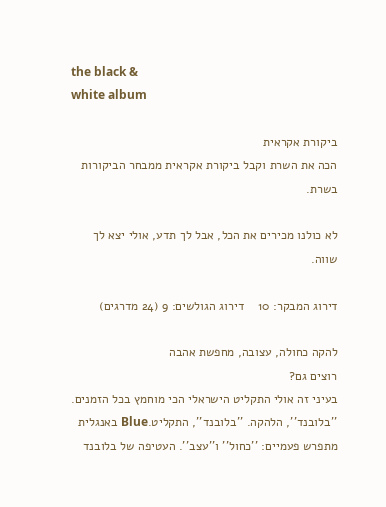the black &
white album

ביקורת אקראית
הכה את השרת וקבל ביקורת אקראית ממבחר הביקורות בשרת.

לא כולנו מכירים את הכל, אבל לך תדע, אולי יצא לך שווה.

דירוג המבקר: 10    דירוג הגולשים: 9 (24 מדרגים)

להקה כחולה, עצובה, מחפשת אהבה
רוצים גם?
בעיני זה אולי התקליט הישראלי הכי מוחמץ בכל הזמנים. ''בלובנד'', הלהקה. ''בלובנד'', התקליט.Blue באנגלית מתפרש פעמיים: ''כחול'' ו''עצב''. העטיפה של בלובנד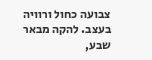צבועה כחול ורוויה בעצב. להקה מבאר שבע,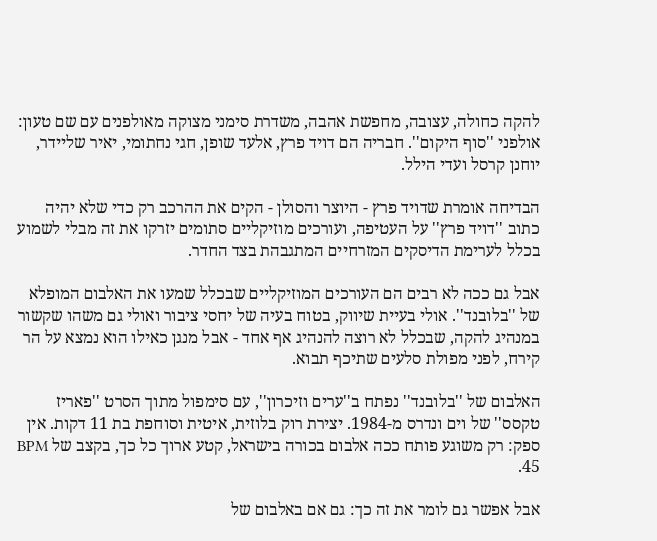להקה כחולה, עצובה, מחפשת אהבה, משדרת סימני מצוקה מאולפנים עם שם טעון: אולפני ''סוף היקום''. חבריה הם דויד פרץ, אלעד שופן, חגי נחתומי, יאיר שליידר, יוחנן קרסל ועדי הילל.

הבדיחה אומרת שדויד פרץ - היוצר והסולן - הקים את ההרכב רק כדי שלא יהיה כתוב ''דויד פרץ'' על העטיפה, ועורכים מוזיקליים סתומים יזרקו את זה מבלי לשמוע בכלל לערימת הדיסקים המזרחיים המתגבהת בצד החדר.

אבל גם ככה לא רבים הם העורכים המוזיקליים שבכלל שמעו את האלבום המופלא של ''בלובנד''. אולי בעיית שיווק, בטוח בעיה של יחסי ציבור ואולי גם משהו שקשור במנהיג להקה, שבכלל לא רוצה להנהיג אף אחד - אבל מנגן כאילו הוא נמצא על הר קירח, לפני מפולת סלעים שתיכף תבוא.

האלבום של ''בלובנד'' נפתח ב''ערים וזיכרון'', עם סימפול מתוך הסרט ''פאריז טקסס'' של וים ונדרס מ-1984. יצירת רוק בלוזית, איטית וסוחפת בת 11 דקות. אין ספק: רק משוגע פותח ככה אלבום בכורה בישראל, קטע ארוך כל כך, בקצב של BPM 45.

אבל אפשר גם לומר את זה כך: גם אם באלבום של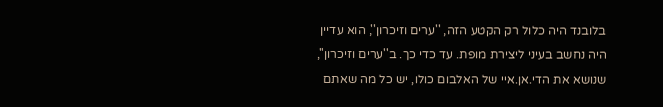בלובנד היה כלול רק הקטע הזה, ''ערים וזיכרון'', הוא עדיין היה נחשב בעיני ליצירת מופת. עד כדי כך. ב''ערים וזיכרון'', שנושא את הדי.אן.איי של האלבום כולו, יש כל מה שאתם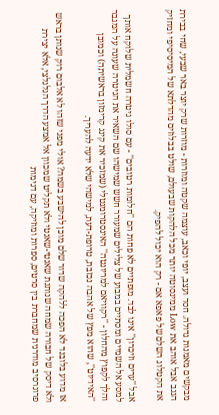מבקשים מאמנות גדולה. חסד ועצב, יופי וכאב, עוצמה שקטה ומוזרות - מוזרות שרק יוצר באר שבעי, שחי בבירת הנגב אבל אוהב את Low ממינסוטה יותר מכל הלהקות שבעולם, שולט בבלוזים מהדלתא של המיסיסיפי ומחזיק את הקטלוג השלם של פאפא אם - רק הוא יכול להפיק.

אבל ''ערים וזיכרון'' אינו לבד. מופתיים לא פחות הם ''חלומות רטובים'' - עם סולו גיטרה חשמלית שלוקח אותך למסע אל השמיים ומסתיים במבוע של צלילים שמעורר חשש שמישהו שם השאיר את הגיטרה שעונה על המגבר והלך לקפוץ מהחלון - ''רקוויאם למריונטה'' האינסטרומנטלי (שמזכיר את קינג קרימזון בראשיתה) וכמובן ''האידיוט'', שהוא מפץ של אהבה נכזבת, טרופת-דעת, למישהי שלא ידעה להעריך.

אז מדוע בלובנד לא הפכה ללהקה שדור שלם מוכן להישבע בשמה? אולי מפני שזהו לא אלבום רוק שנותן בראש ולא דיסק של חבורה שמחה שנותנת שאנטי-שאנטי ולא תקליט שמכוון אל אמצע הדרך הגלגלצי, אלא יצירת פרוגרסיב מודרנית שמחברת בין סרטים, ספרות ומוזיקה, עם דגימות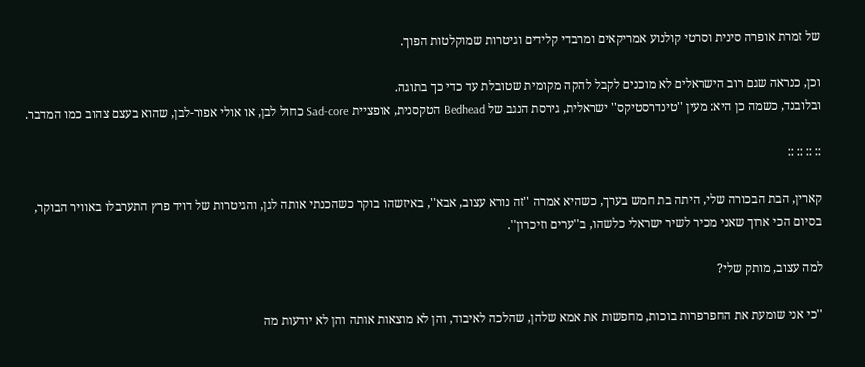של זמרת אופרה סינית וסרטי קולנוע אמריקאים ומרבדי קלידים וגיטרות שמוקלטות הפוך.

וכן, כנראה שגם רוב הישראלים לא מוכנים לקבל להקה מקומית שטובלת עד כדי כך בתוגה.
ובלובנד, כשמה כן היא: מעין ''טינדרסטיקס'' ישראלית, גירסת הנגב של Bedhead הטקסנית, אופציית Sad-core כחול לבן, או אולי אפור-לבן, שהוא בעצם צהוב כמו המדבר.

:: :: :: ::

קארין, הבת הבכורה שלי, היתה בת חמש בערך, כשהיא אמרה ''זה נורא עצוב, אבא'', באיזשהו בוקר כשהכנתי אותה לגן, והגיטרות של דויד פרץ התערבלו באוויר הבוקר, בסיום הכי ארוך שאני מכיר לשיר ישראלי כלשהו, ב''ערים וזיכרון''.

למה עצוב, מותק שלי?

''כי אני שומעת את החפרפרות בוכות, מחפשות את אמא שלהן, שהלכה לאיבוד, והן לא מוצאות אותה והן לא יודעות מה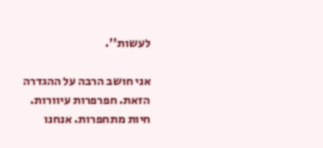לעשות''.

אני חושב הרבה על ההגדרה הזאת. חפרפרות עיוורות. חיות מתחפרות. אנחנו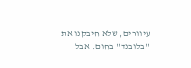עיוורים, שלא חיבקנו את ''בלובנד'' בחום. אבל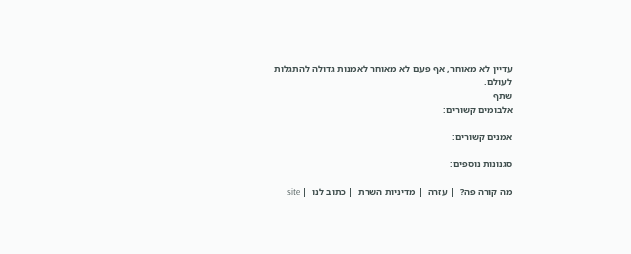עדיין לא מאוחר, אף פעם לא מאוחר לאמנות גדולה להתגלות לעולם.
שתף
אלבומים קשורים:

אמנים קשורים:

סגנונות נוספים:

מה קורה פה?  | עזרה  | מדיניות השרת  | כתוב לנו  | site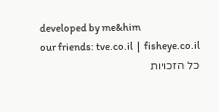developed by me&him
our friends: tve.co.il  |  fisheye.co.il
כל הזכויות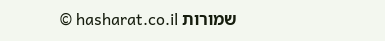שמורות hasharat.co.il ©